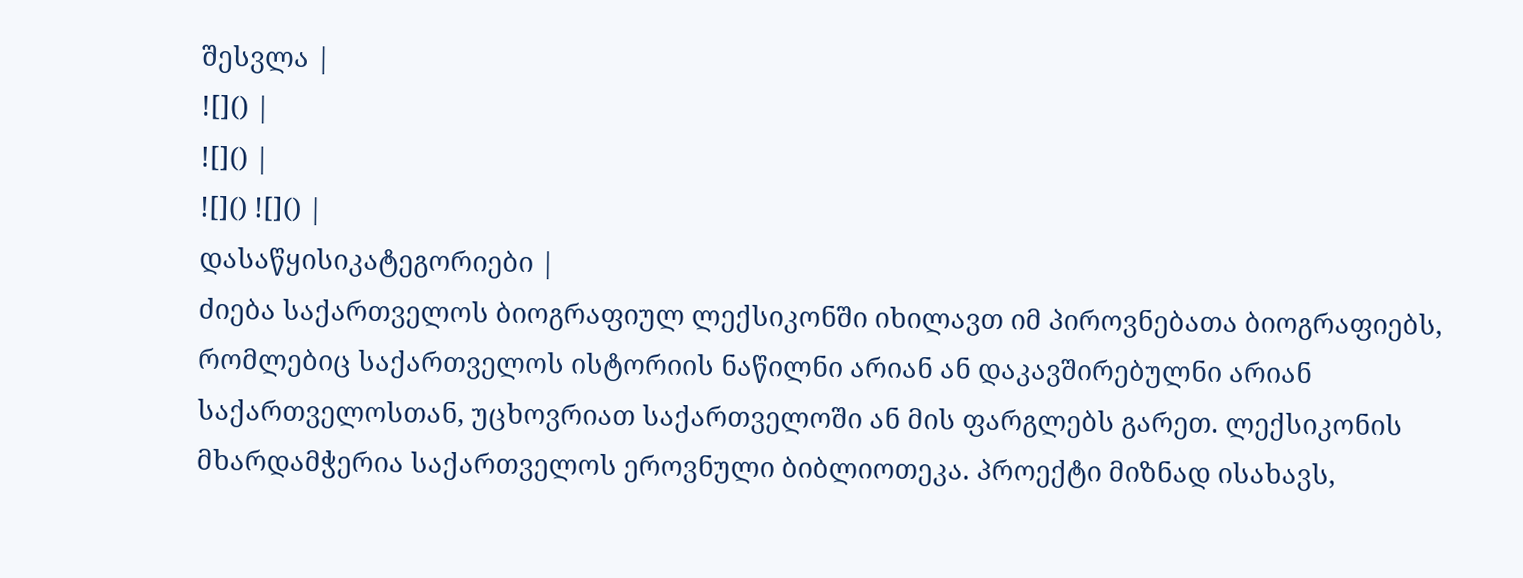შესვლა |
![]() |
![]() |
![]() ![]() |
დასაწყისიკატეგორიები |
ძიება საქართველოს ბიოგრაფიულ ლექსიკონში იხილავთ იმ პიროვნებათა ბიოგრაფიებს, რომლებიც საქართველოს ისტორიის ნაწილნი არიან ან დაკავშირებულნი არიან საქართველოსთან, უცხოვრიათ საქართველოში ან მის ფარგლებს გარეთ. ლექსიკონის მხარდამჭერია საქართველოს ეროვნული ბიბლიოთეკა. პროექტი მიზნად ისახავს,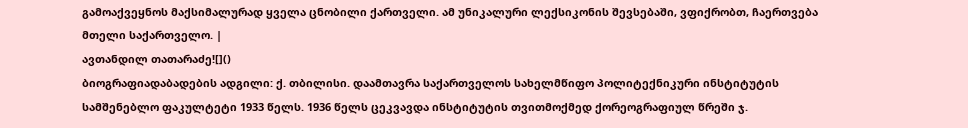გამოაქვეყნოს მაქსიმალურად ყველა ცნობილი ქართველი. ამ უნიკალური ლექსიკონის შევსებაში, ვფიქრობთ, ჩაერთვება მთელი საქართველო. |
ავთანდილ თათარაძე![]()
ბიოგრაფიადაბადების ადგილი: ქ. თბილისი. დაამთავრა საქართველოს სახელმწიფო პოლიტექნიკური ინსტიტუტის სამშენებლო ფაკულტეტი 1933 წელს. 1936 წელს ცეკვავდა ინსტიტუტის თვითმოქმედ ქორეოგრაფიულ წრეში ჯ.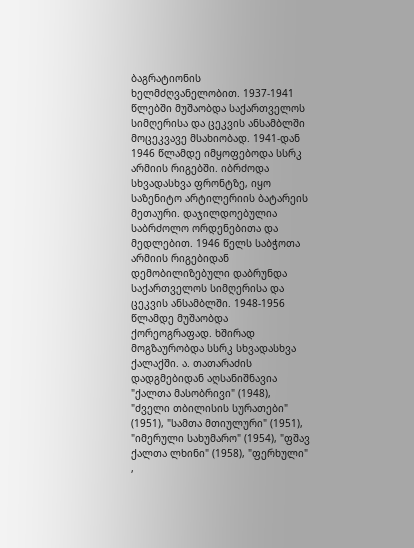ბაგრატიონის ხელმძღვანელობით. 1937-1941 წლებში მუშაობდა საქართველოს სიმღერისა და ცეკვის ანსამბლში მოცეკვავე მსახიობად. 1941-დან 1946 წლამდე იმყოფებოდა სსრკ არმიის რიგებში. იბრძოდა სხვადასხვა ფრონტზე, იყო საზენიტო არტილერიის ბატარეის მეთაური. დაჯილდოებულია საბრძოლო ორდენებითა და მედლებით. 1946 წელს საბჭოთა არმიის რიგებიდან დემობილიზებული დაბრუნდა საქართველოს სიმღერისა და ცეკვის ანსამბლში. 1948-1956 წლამდე მუშაობდა ქორეოგრაფად. ხშირად მოგზაურობდა სსრკ სხვადასხვა ქალაქში. ა. თათარაძის დადგმებიდან აღსანიშნავია "ქალთა მასობრივი" (1948), "ძველი თბილისის სურათები" (1951), "სამთა მთიულური" (1951), "იმერული სახუმარო" (1954), "ფშავ ქალთა ლხინი" (1958), "ფერხული" ,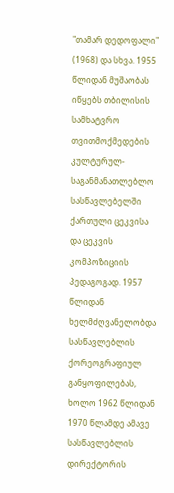"თამარ დედოფალი" (1968) და სხვა. 1955 წლიდან მუშაობას იწყებს თბილისის სამხატვრო თვითმოქმედების კულტურულ-საგანმანათლებლო სასწავლებელში ქართული ცეკვისა და ცეკვის კომპოზიციის პედაგოგად. 1957 წლიდან ხელმძღვანელობდა სასწავლებლის ქორეოგრაფიულ განყოფილებას, ხოლო 1962 წლიდან 1970 წლამდე ამავე სასწავლებლის დირექტორის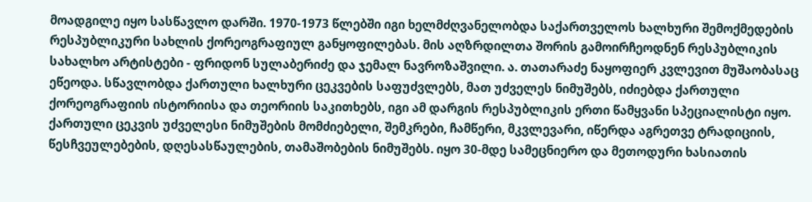მოადგილე იყო სასწავლო დარში. 1970-1973 წლებში იგი ხელმძღვანელობდა საქართველოს ხალხური შემოქმედების რესპუბლიკური სახლის ქორეოგრაფიულ განყოფილებას. მის აღზრდილთა შორის გამოირჩეოდნენ რესპუბლიკის სახალხო არტისტები - ფრიდონ სულაბერიძე და ჯემალ ნავროზაშვილი. ა. თათარაძე ნაყოფიერ კვლევით მუშაობასაც ეწეოდა. სწავლობდა ქართული ხალხური ცეკვების საფუძვლებს, მათ უძველეს ნიმუშებს, იძიებდა ქართული ქორეოგრაფიის ისტორიისა და თეორიის საკითხებს, იგი ამ დარგის რესპუბლიკის ერთი წამყვანი სპეციალისტი იყო. ქართული ცეკვის უძველესი ნიმუშების მომძიებელი, შემკრები, ჩამწერი, მკვლევარი, იწერდა აგრეთვე ტრადიციის, წესჩვეულებების, დღესასწაულების, თამაშობების ნიმუშებს. იყო 30-მდე სამეცნიერო და მეთოდური ხასიათის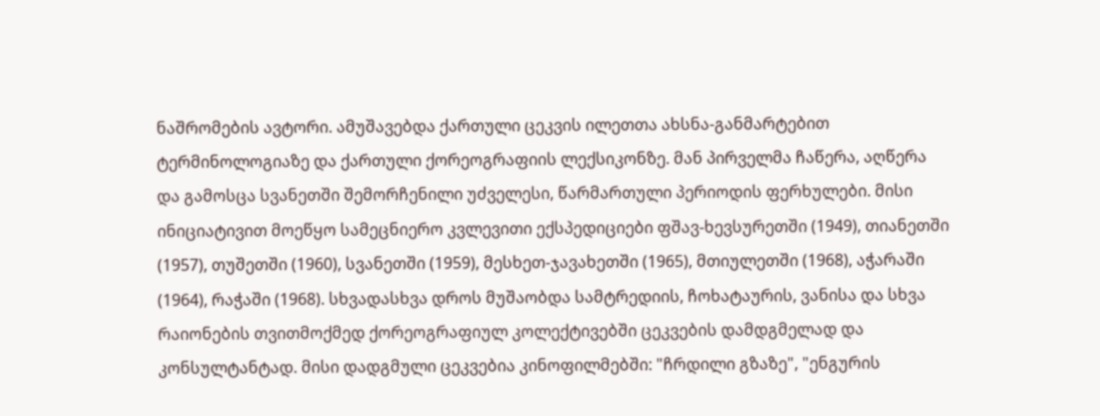ნაშრომების ავტორი. ამუშავებდა ქართული ცეკვის ილეთთა ახსნა-განმარტებით ტერმინოლოგიაზე და ქართული ქორეოგრაფიის ლექსიკონზე. მან პირველმა ჩაწერა, აღწერა და გამოსცა სვანეთში შემორჩენილი უძველესი, წარმართული პერიოდის ფერხულები. მისი ინიციატივით მოეწყო სამეცნიერო კვლევითი ექსპედიციები ფშავ-ხევსურეთში (1949), თიანეთში (1957), თუშეთში (1960), სვანეთში (1959), მესხეთ-ჯავახეთში (1965), მთიულეთში (1968), აჭარაში (1964), რაჭაში (1968). სხვადასხვა დროს მუშაობდა სამტრედიის, ჩოხატაურის, ვანისა და სხვა რაიონების თვითმოქმედ ქორეოგრაფიულ კოლექტივებში ცეკვების დამდგმელად და კონსულტანტად. მისი დადგმული ცეკვებია კინოფილმებში: "ჩრდილი გზაზე", "ენგურის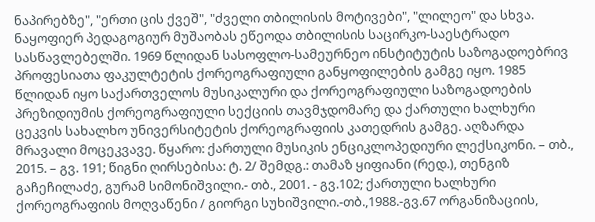ნაპირებზე", "ერთი ცის ქვეშ", "ძველი თბილისის მოტივები", "ლილეო" და სხვა. ნაყოფიერ პედაგოგიურ მუშაობას ეწეოდა თბილისის საცირკო-საესტრადო სასწავლებელში. 1969 წლიდან სასოფლო-სამეურნეო ინსტიტუტის საზოგადოებრივ პროფესიათა ფაკულტეტის ქორეოგრაფიული განყოფილების გამგე იყო. 1985 წლიდან იყო საქართველოს მუსიკალური და ქორეოგრაფიული საზოგადოების პრეზიდიუმის ქორეოგრაფიული სექციის თავმჯდომარე და ქართული ხალხური ცეკვის სახალხო უნივერსიტეტის ქორეოგრაფიის კათედრის გამგე. აღზარდა მრავალი მოცეკვავე. წყარო: ქართული მუსიკის ენციკლოპედიური ლექსიკონი. – თბ., 2015. – გვ. 191; წიგნი ღირსებისა: ტ. 2/ შემდგ.: თამაზ ყიფიანი (რედ.), თენგიზ გაჩეჩილაძე, გურამ სიმონიშვილი.- თბ., 2001. - გვ.102; ქართული ხალხური ქორეოგრაფიის მოღვაწენი / გიორგი სუხიშვილი.-თბ.,1988.-გვ.67 ორგანიზაციის,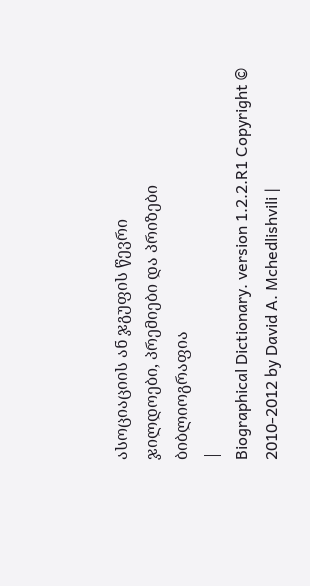ასოციაციის ან ჯგუფის წევრი
ჯილდოები, პრემიები და პრიზები
ბიბლიოგრაფია
|
Biographical Dictionary. version 1.2.2.R1 Copyright © 2010-2012 by David A. Mchedlishvili |